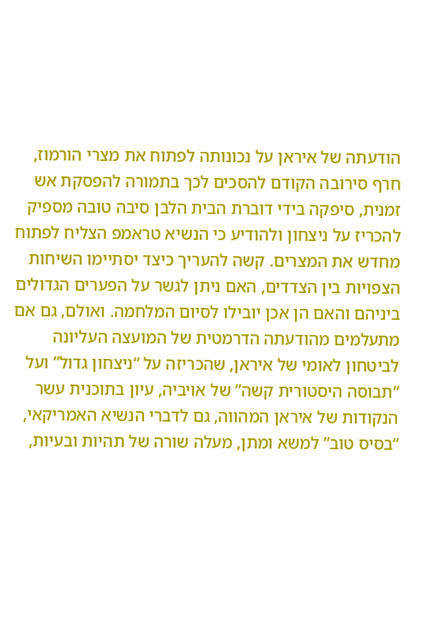הודעתה של איראן על נכונותה לפתוח את מצרי הורמוז, חרף סירובה הקודם להסכים לכך בתמורה להפסקת אש זמנית, סיפקה בידי דוברת הבית הלבן סיבה טובה מספיק להכריז על ניצחון ולהודיע כי הנשיא טראמפ הצליח לפתוח מחדש את המצרים. קשה להעריך כיצד יסתיימו השיחות הצפויות בין הצדדים, האם ניתן לגשר על הפערים הגדולים ביניהם והאם הן אכן יובילו לסיום המלחמה. ואולם, גם אם מתעלמים מהודעתה הדרמטית של המועצה העליונה לביטחון לאומי של איראן, שהכריזה על “ניצחון גדול” ועל “תבוסה היסטורית קשה” של אויביה, עיון בתוכנית עשר הנקודות של איראן המהווה, גם לדברי הנשיא האמריקאי, “בסיס טוב” למשא ומתן, מעלה שורה של תהיות ובעיות,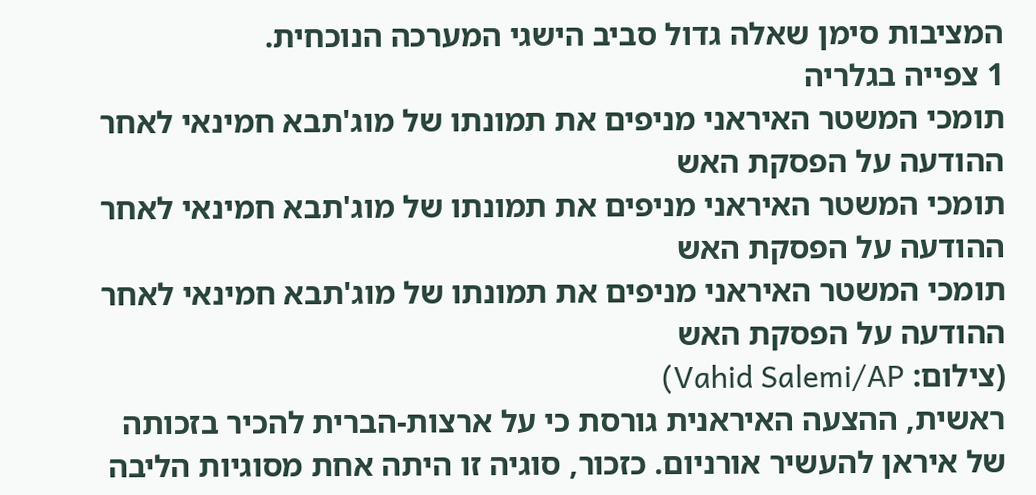המציבות סימן שאלה גדול סביב הישגי המערכה הנוכחית.
1 צפייה בגלריה
תומכי המשטר האיראני מניפים את תמונתו של מוג'תבא חמינאי לאחר ההודעה על הפסקת האש
תומכי המשטר האיראני מניפים את תמונתו של מוג'תבא חמינאי לאחר ההודעה על הפסקת האש
תומכי המשטר האיראני מניפים את תמונתו של מוג'תבא חמינאי לאחר ההודעה על הפסקת האש
(צילום: Vahid Salemi/AP)
ראשית, ההצעה האיראנית גורסת כי על ארצות-הברית להכיר בזכותה של איראן להעשיר אורניום. כזכור, סוגיה זו היתה אחת מסוגיות הליבה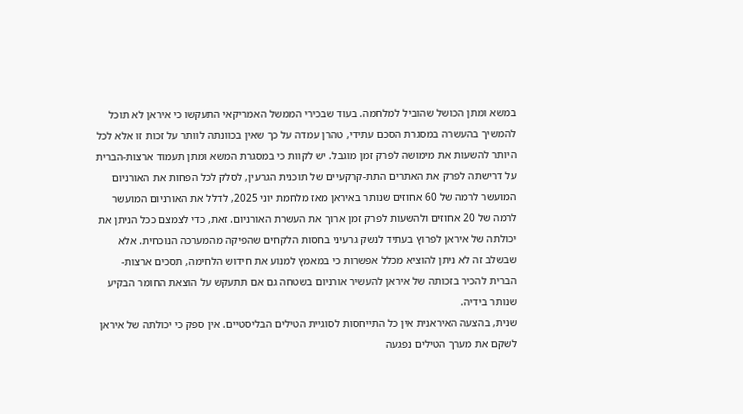במשא ומתן הכושל שהוביל למלחמה. בעוד שבכירי הממשל האמריקאי התעקשו כי איראן לא תוכל להמשיך בהעשרה במסגרת הסכם עתידי, טהרן עמדה על כך שאין בכוונתה לוותר על זכות זו אלא לכל היותר להשעות את מימושה לפרק זמן מוגבל. יש לקוות כי במסגרת המשא ומתן תעמוד ארצות-הברית על דרישתה לפרק את האתרים התת-קרקעיים של תוכנית הגרעין, לסלק לכל הפחות את האורניום המועשר לרמה של 60 אחוזים שנותר באיראן מאז מלחמת יוני 2025, לדלל את האורניום המועשר לרמה של 20 אחוזים ולהשעות לפרק זמן ארוך את העשרת האורניום. זאת, כדי לצמצם ככל הניתן את יכולתה של איראן לפרוץ בעתיד לנשק גרעיני בחסות הלקחים שהפיקה מהמערכה הנוכחית. אלא שבשלב זה לא ניתן להוציא מכלל אפשרות כי במאמץ למנוע את חידוש הלחימה, תסכים ארצות-הברית להכיר בזכותה של איראן להעשיר אורניום בשטחה גם אם תתעקש על הוצאת החומר הבקיע שנותר בידיה.
שנית, בהצעה האיראנית אין כל התייחסות לסוגיית הטילים הבליסטיים. אין ספק כי יכולתה של איראן לשקם את מערך הטילים נפגעה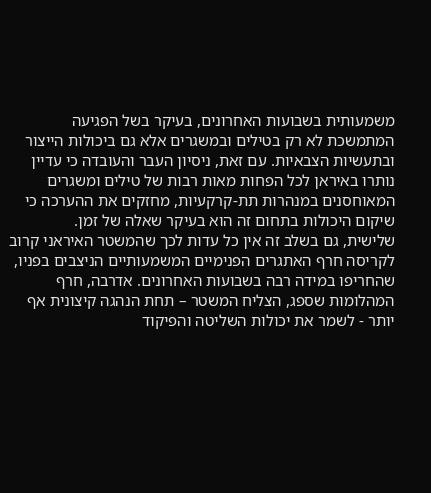משמעותית בשבועות האחרונים, בעיקר בשל הפגיעה המתמשכת לא רק בטילים ובמשגרים אלא גם ביכולות הייצור ובתעשיות הצבאיות. עם זאת, ניסיון העבר והעובדה כי עדיין נותרו באיראן לכל הפחות מאות רבות של טילים ומשגרים המאוחסנים במנהרות תת-קרקעיות, מחזקים את ההערכה כי שיקום היכולות בתחום זה הוא בעיקר שאלה של זמן.
שלישית, גם בשלב זה אין כל עדות לכך שהמשטר האיראני קרוב לקריסה חרף האתגרים הפנימיים המשמעותיים הניצבים בפניו, שהחריפו במידה רבה בשבועות האחרונים. אדרבה, חרף המהלומות שספג, הצליח המשטר – תחת הנהגה קיצונית אף יותר - לשמר את יכולות השליטה והפיקוד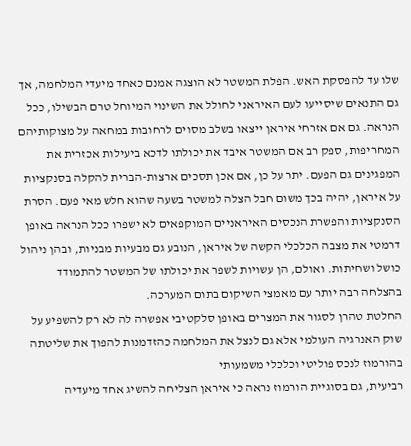שלו עד להפסקת האש. הפלת המשטר לא הוצגה אמנם כאחד מיעדי המלחמה, אך גם התנאים שיסייעו לעם האיראני לחולל את השינוי המיוחל טרם הבשילו, ככל הנראה. גם אם אזרחי איראן ייצאו בשלב מסוים לרחובות במחאה על מצוקותיהם המחריפות, ספק רב אם המשטר איבד את יכולתו לדכא ביעילות אכזרית את המפגינים גם הפעם. יתר על כן, אם אכן תסכים ארצות-הברית להקלה בסנקציות על איראן, יהיה בכך משום חבל הצלה למשטר בשעה שהוא חלש מאי פעם. הסרת הסנקציות והפשרת הנכסים האיראניים המוקפאים לא ישפרו ככל הנראה באופן דרמטי את מצבה הכלכלי הקשה של איראן, הנובע גם מבעיות מבניות, ובהן ניהול כושל ושחיתות. ואולם, הן עשויות לשפר את יכולתו של המשטר להתמודד בהצלחה רבה יותר עם מאמצי השיקום בתום המערכה.
החלטת טהרן לסגור את המצרים באופן סלקטיבי אפשרה לה לא רק להשפיע על שוק האנרגיה העולמי אלא גם לנצל את המלחמה כהזדמנות להפוך את שליטתה בהורמוז לנכס פוליטי וכלכלי משמעותי
רביעית, גם בסוגיית הורמוז נראה כי איראן הצליחה להשיג אחד מיעדיה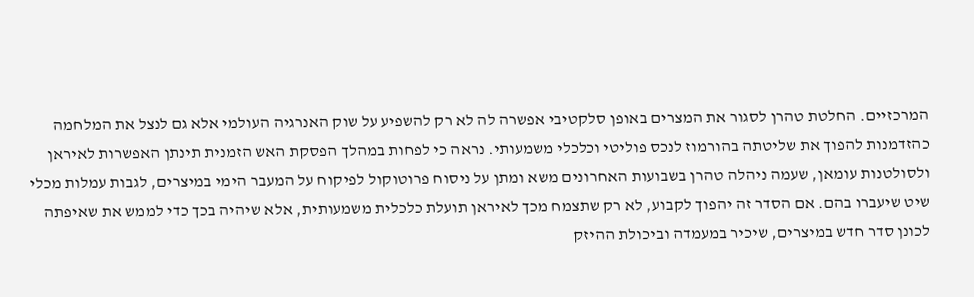המרכזיים. החלטת טהרן לסגור את המצרים באופן סלקטיבי אפשרה לה לא רק להשפיע על שוק האנרגיה העולמי אלא גם לנצל את המלחמה כהזדמנות להפוך את שליטתה בהורמוז לנכס פוליטי וכלכלי משמעותי. נראה כי לפחות במהלך הפסקת האש הזמנית תינתן האפשרות לאיראן ולסולטנות עומאן, שעמה ניהלה טהרן בשבועות האחרונים משא ומתן על ניסוח פרוטוקול לפיקוח על המעבר הימי במיצרים, לגבות עמלות מכלי שיט שיעברו בהם. אם הסדר זה יהפוך לקבוע, לא רק שתצמח מכך לאיראן תועלת כלכלית משמעותית, אלא שיהיה בכך כדי לממש את שאיפתה לכונן סדר חדש במיצרים, שיכיר במעמדה וביכולת ההיזק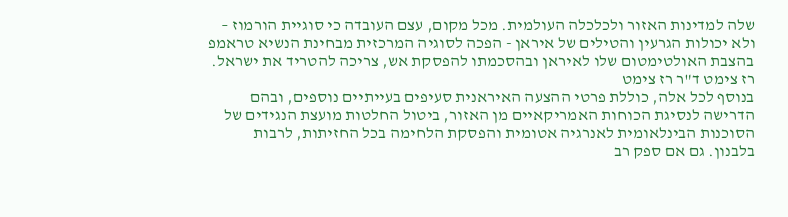שלה למדינות האזור ולכלכלה העולמית. מכל מקום, עצם העובדה כי סוגיית הורמוז – ולא יכולות הגרעין והטילים של איראן - הפכה לסוגיה המרכזית מבחינת הנשיא טראמפ בהצבת האולטימטום שלו לאיראן ובהסכמתו להפסקת אש, צריכה להטריד את ישראל.
רז צימט ד"ר רז צימט
בנוסף לכל אלה, כוללת פרטי ההצעה האיראנית סעיפים בעייתיים נוספים, ובהם הדרישה לנסיגת הכוחות האמריקאיים מן האזור, ביטול החלטות מועצת הנגידים של הסוכנות הבינלאומית לאנרגיה אטומית והפסקת הלחימה בכל החזיתות, לרבות בלבנון. גם אם ספק רב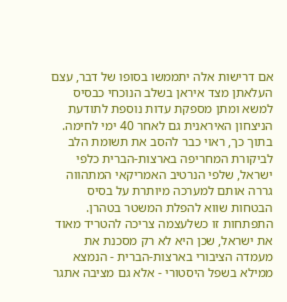אם דרישות אלה יתממשו בסופו של דבר, עצם העלאתן מצד איראן בשלב הנוכחי כבסיס למשא ומתן מספקת עדות נוספת לתודעת הניצחון האיראנית גם לאחר 40 ימי לחימה. בתוך כך, ראוי כבר להסב את תשומת הלב לביקורת המחריפה בארצות-הברית כלפי ישראל, שלפי הנרטיב האמריקאי המתהווה גררה אותם למערכה מיותרת על בסיס הבטחות שווא להפלת המשטר בטהרן. התפתחות זו כשלעצמה צריכה להטריד מאוד את ישראל, שכן היא לא רק מסכנת את מעמדה הציבורי בארצות-הברית - הנמצא ממילא בשפל היסטורי - אלא גם מציבה אתגר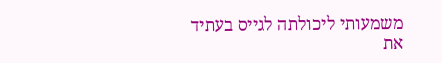משמעותי ליכולתה לגייס בעתיד את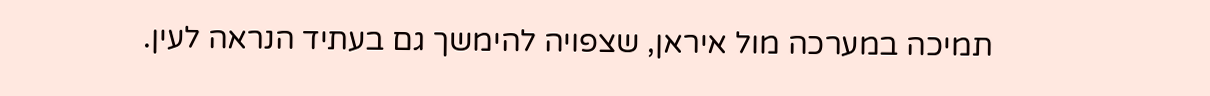תמיכה במערכה מול איראן, שצפויה להימשך גם בעתיד הנראה לעין.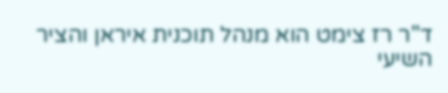ד"ר רז צימט הוא מנהל תוכנית איראן והציר השיעי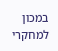במכון למחקרי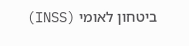ביטחון לאומי (INSS)